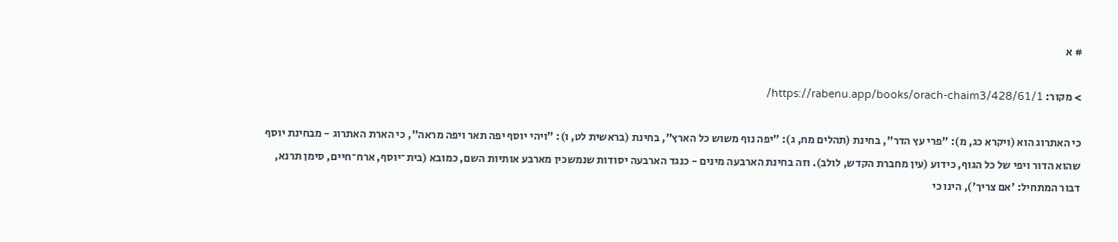# א

> מקור: https://rabenu.app/books/orach-chaim3/428/61/1/

כי האתרוג הוא (ויקרא כג, מ): "פרי עץ הדר", בחינת (תהלים מח, ג): "יפה נוף משוש כל הארץ", בחינת (בראשית לט, ו): "ויהי יוסף יפה תאר ויפה מראה", כי הארת האתרוג - מבחינת יוסף שהוא הדור ויפי של כל הגוף, כידוע (עין מחברת הקדש, לולב). וזה בחינת הארבעה מינים - כנגד הארבעה יסודות שנמשכין מארבע אותיות השם, כמובא (בית־יוסף, ארח־חיים, סימן תרנא, דבור המתחיל: 'אם צריך'), הינו כי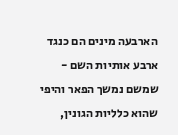הארבעה מינים הם כנגד ארבע אותיות השם - שמשם נמשך הפאר והיפי שהוא כלליות הגונין,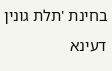בחינת 'תלת גונין דעינא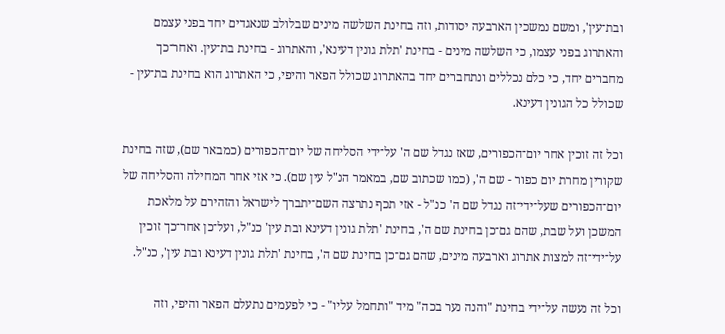ובת־עין', ומשם נמשכין הארבעה יסודות, וזה בחינת השלשה מינים שבלולב שנאגדים יחד בפני עצמם והאתרוג בפני עצמו, כי השלשה מינים - בחינת 'תלת גונין דעינא', והאתרוג - בחינת בת־עין. ואחר־כך מחברים יחד, כי כלם נכללים ונתחברים יחד בהאתרוג שכולל הפאר והיפי, כי האתרוג הוא בחינת בת־עין - שכולל כל הגונין דעינא.

וכל זה זוכין אחר יום־הכפורים, שאז נגדל שם ה' על־ידי הסליחה של יום־הכפורים (כמבאר שם), שזה בחינת שקורין מחרת יום כפור - שם ה', (כמו שכתוב שם, במאמר הנ"ל עין שם). כי אזי אחר המחילה והסליחה של יום־הכפורים שעל־ידי־זה נגדל שם ה' כנ"ל - אזי תכף נתרצה השם־יתברך לישראל והזהירם על מלאכת המשכן ועל שבת, שהם גם־כן בחינת שם ה', בחינת 'תלת גונין דעינא ובת עין' כנ"ל, ועל־כן אחר־כך זוכין על־ידי־זה למצות אתרוג וארבעה מינים, שהם גם־כן בחינת שם ה', בחינת 'תלת גונין דעינא ובת עין', כנ"ל.

וכל זה נעשה על־ידי בחינת "והנה נער בכה" מיד "ותחמל עליו" - כי לפעמים נתעלם הפאר והיפי, וזה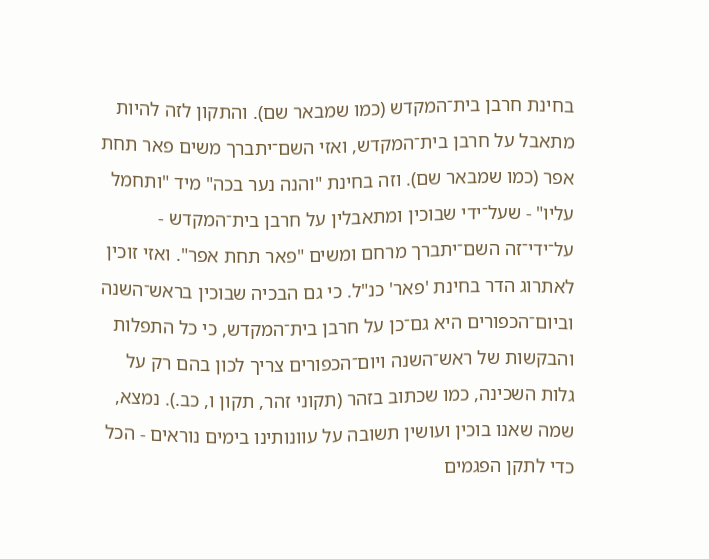בחינת חרבן בית־המקדש (כמו שמבאר שם). והתקון לזה להיות מתאבל על חרבן בית־המקדש, ואזי השם־יתברך משים פאר תחת אפר (כמו שמבאר שם). וזה בחינת "והנה נער בכה" מיד "ותחמל עליו" - שעל־ידי שבוכין ומתאבלין על חרבן בית־המקדש - על־ידי־זה השם־יתברך מרחם ומשים "פאר תחת אפר". ואזי זוכין לאתרוג הדר בחינת 'פאר' כנ"ל. כי גם הבכיה שבוכין בראש־השנה וביום־הכפורים היא גם־כן על חרבן בית־המקדש, כי כל התפלות והבקשות של ראש־השנה ויום־הכפורים צריך לכון בהם רק על גלות השכינה, כמו שכתוב בזהר (תקוני זהר, תקון ו, כב.). נמצא, שמה שאנו בוכין ועושין תשובה על עוונותינו בימים נוראים - הכל כדי לתקן הפגמים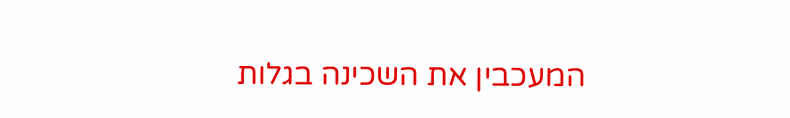המעכבין את השכינה בגלות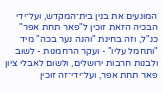המונעים את בנין בית־המקדש, ועל־ידי הבכיה הזאת זוכין ל"פאר תחת אפר" כנ"ל, וזה בחינת "והנה נער בכה" מיד "ותחמל עליו" - ועקר הרחמנות - לשוב ולבנות חרבות ירושלים, ולשום לאבלי ציון פאר תחת אפר, ועל־ידי־זה זוכין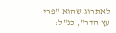לאתרוג שהוא "פרי עץ הדר", כנ"ל: